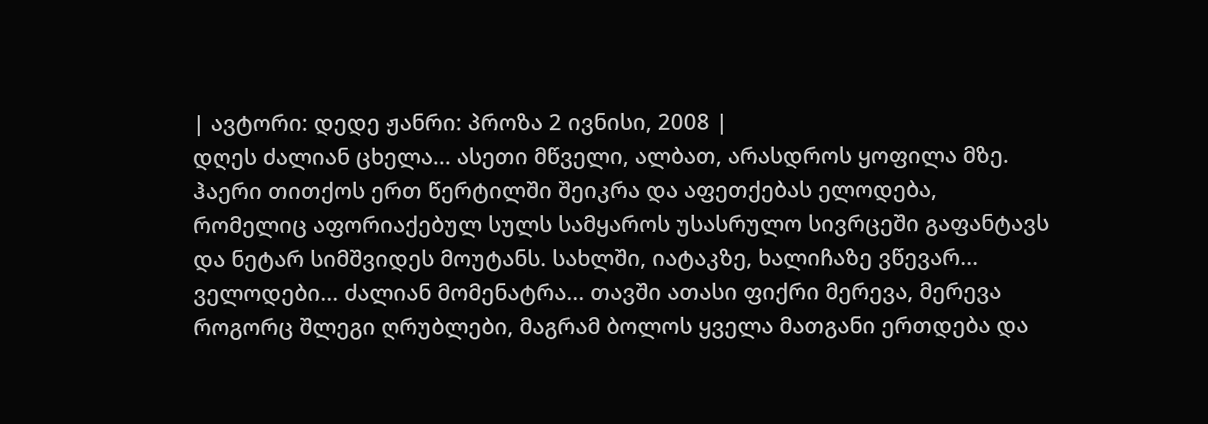| ავტორი: დედე ჟანრი: პროზა 2 ივნისი, 2008 |
დღეს ძალიან ცხელა... ასეთი მწველი, ალბათ, არასდროს ყოფილა მზე. ჰაერი თითქოს ერთ წერტილში შეიკრა და აფეთქებას ელოდება, რომელიც აფორიაქებულ სულს სამყაროს უსასრულო სივრცეში გაფანტავს და ნეტარ სიმშვიდეს მოუტანს. სახლში, იატაკზე, ხალიჩაზე ვწევარ... ველოდები... ძალიან მომენატრა... თავში ათასი ფიქრი მერევა, მერევა როგორც შლეგი ღრუბლები, მაგრამ ბოლოს ყველა მათგანი ერთდება და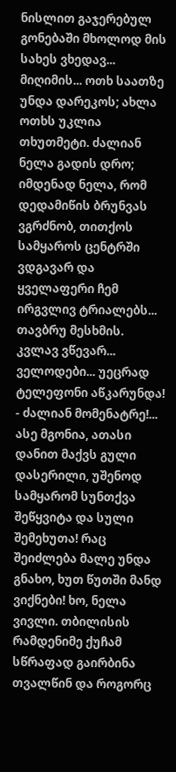ნისლით გაჯერებულ გონებაში მხოლოდ მის სახეს ვხედავ... მიღიმის... ოთხ საათზე უნდა დარეკოს; ახლა ოთხს უკლია თხუთმეტი. ძალიან ნელა გადის დრო; იმდენად ნელა, რომ დედამიწის ბრუნვას ვგრძნობ, თითქოს სამყაროს ცენტრში ვდგავარ და ყველაფერი ჩემ ირგვლივ ტრიალებს... თავბრუ მესხმის. კვლავ ვწევარ... ველოდები... უეცრად ტელეფონი აწკარუნდა! - ძალიან მომენატრე!... ასე მგონია, ათასი დანით მაქვს გული დასერილი, უშენოდ სამყარომ სუნთქვა შეწყვიტა და სული შემეხუთა! რაც შეიძლება მალე უნდა გნახო, ხუთ წუთში მანდ ვიქნები! ხო, ნელა ვივლი. თბილისის რამდენიმე ქუჩამ სწრაფად გაირბინა თვალწინ და როგორც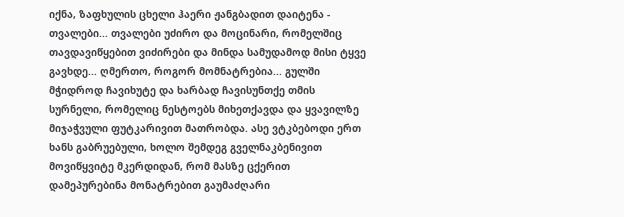იქნა, ზაფხულის ცხელი ჰაერი ჟანგბადით დაიტენა - თვალები... თვალები უძირო და მოცინარი, რომელშიც თავდავიწყებით ვიძირები და მინდა სამუდამოდ მისი ტყვე გავხდე... ღმერთო, როგორ მომნატრებია... გულში მჭიდროდ ჩავიხუტე და ხარბად ჩავისუნთქე თმის სურნელი, რომელიც ნესტოებს მიხეთქავდა და ყვავილზე მიჯაჭვული ფუტკარივით მათრობდა. ასე ვტკბებოდი ერთ ხანს გაბრუებული, ხოლო შემდეგ გველნაკბენივით მოვიწყვიტე მკერდიდან, რომ მასზე ცქერით დამეპურებინა მონატრებით გაუმაძღარი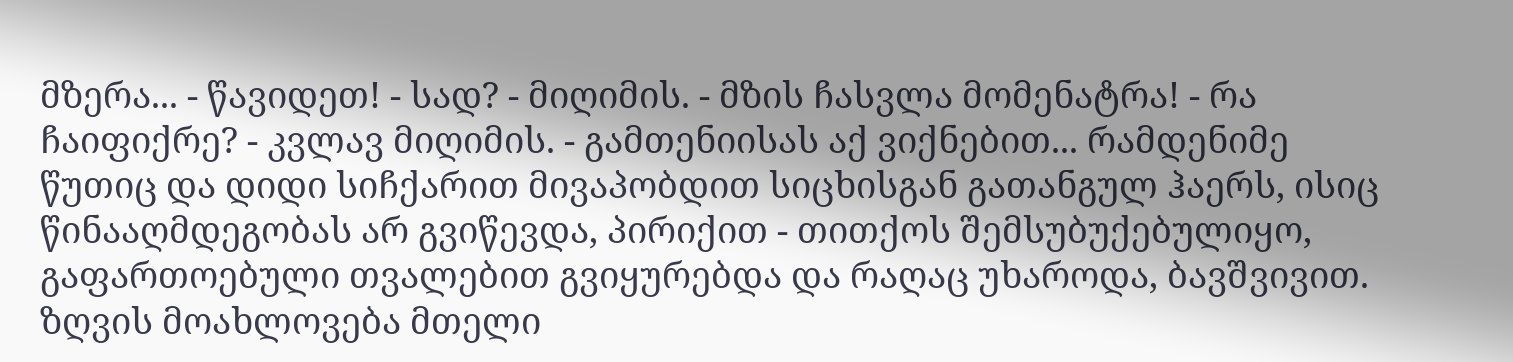მზერა... - წავიდეთ! - სად? - მიღიმის. - მზის ჩასვლა მომენატრა! - რა ჩაიფიქრე? - კვლავ მიღიმის. - გამთენიისას აქ ვიქნებით... რამდენიმე წუთიც და დიდი სიჩქარით მივაპობდით სიცხისგან გათანგულ ჰაერს, ისიც წინააღმდეგობას არ გვიწევდა, პირიქით - თითქოს შემსუბუქებულიყო, გაფართოებული თვალებით გვიყურებდა და რაღაც უხაროდა, ბავშვივით. ზღვის მოახლოვება მთელი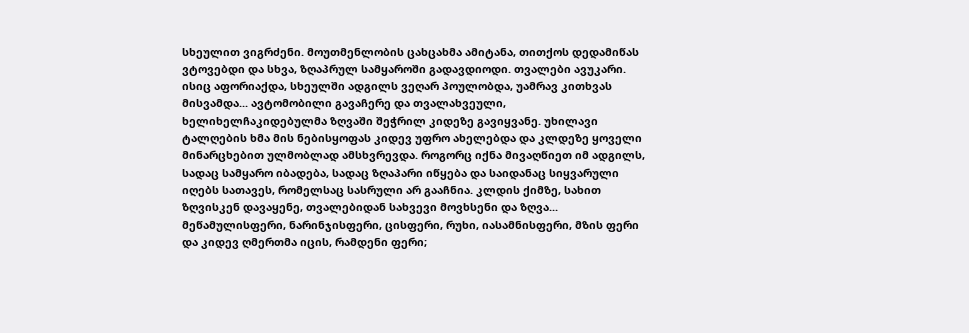სხეულით ვიგრძენი. მოუთმენლობის ცახცახმა ამიტანა, თითქოს დედამიწას ვტოვებდი და სხვა, ზღაპრულ სამყაროში გადავდიოდი. თვალები ავუკარი. ისიც აფორიაქდა, სხეულში ადგილს ვეღარ პოულობდა, უამრავ კითხვას მისვამდა... ავტომობილი გავაჩერე და თვალახვეული, ხელიხელჩაკიდებულმა ზღვაში შეჭრილ კიდეზე გავიყვანე. უხილავი ტალღების ხმა მის ნებისყოფას კიდევ უფრო ახელებდა და კლდეზე ყოველი მინარცხებით ულმობლად ამსხვრევდა. როგორც იქნა მივაღწიეთ იმ ადგილს, სადაც სამყარო იბადება, სადაც ზღაპარი იწყება და საიდანაც სიყვარული იღებს სათავეს, რომელსაც სასრული არ გააჩნია. კლდის ქიმზე, სახით ზღვისკენ დავაყენე, თვალებიდან სახვევი მოვხსენი და ზღვა... მეწამულისფერი, ნარინჯისფერი, ცისფერი, რუხი, იასამნისფერი, მზის ფერი და კიდევ ღმერთმა იცის, რამდენი ფერი;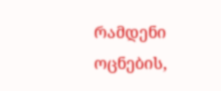რამდენი ოცნების,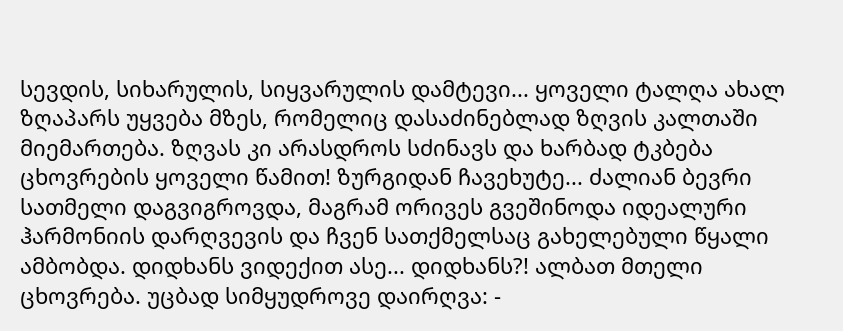სევდის, სიხარულის, სიყვარულის დამტევი... ყოველი ტალღა ახალ ზღაპარს უყვება მზეს, რომელიც დასაძინებლად ზღვის კალთაში მიემართება. ზღვას კი არასდროს სძინავს და ხარბად ტკბება ცხოვრების ყოველი წამით! ზურგიდან ჩავეხუტე... ძალიან ბევრი სათმელი დაგვიგროვდა, მაგრამ ორივეს გვეშინოდა იდეალური ჰარმონიის დარღვევის და ჩვენ სათქმელსაც გახელებული წყალი ამბობდა. დიდხანს ვიდექით ასე... დიდხანს?! ალბათ მთელი ცხოვრება. უცბად სიმყუდროვე დაირღვა: -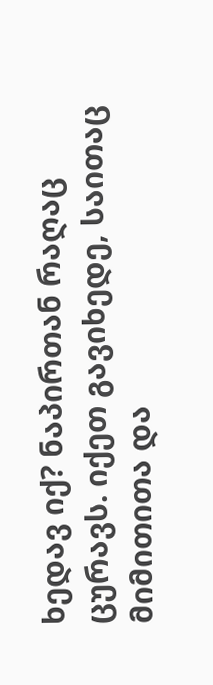ხედავ იქ? ნაპირთან რაღაც ცურავს. იქეთ გავიხედე, საითაც მიმითითა და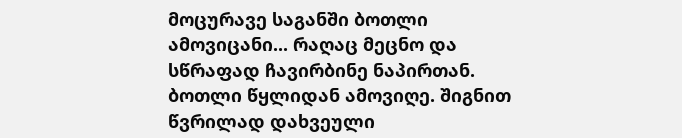მოცურავე საგანში ბოთლი ამოვიცანი... რაღაც მეცნო და სწრაფად ჩავირბინე ნაპირთან. ბოთლი წყლიდან ამოვიღე. შიგნით წვრილად დახვეული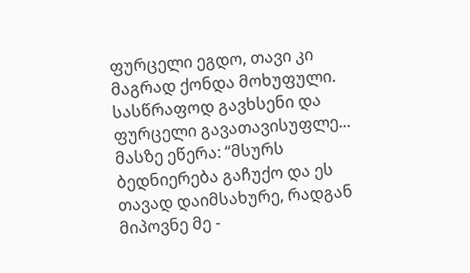ფურცელი ეგდო, თავი კი მაგრად ქონდა მოხუფული. სასწრაფოდ გავხსენი და ფურცელი გავათავისუფლე... მასზე ეწერა: “მსურს ბედნიერება გაჩუქო და ეს თავად დაიმსახურე, რადგან მიპოვნე მე -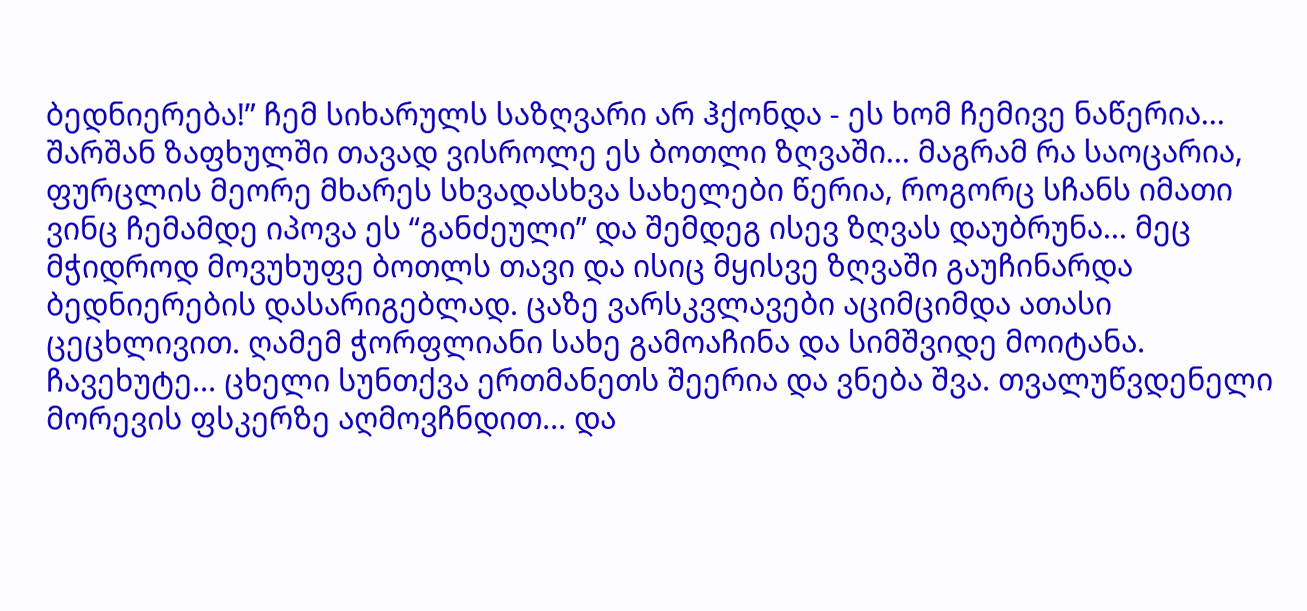ბედნიერება!” ჩემ სიხარულს საზღვარი არ ჰქონდა - ეს ხომ ჩემივე ნაწერია... შარშან ზაფხულში თავად ვისროლე ეს ბოთლი ზღვაში... მაგრამ რა საოცარია, ფურცლის მეორე მხარეს სხვადასხვა სახელები წერია, როგორც სჩანს იმათი ვინც ჩემამდე იპოვა ეს “განძეული” და შემდეგ ისევ ზღვას დაუბრუნა... მეც მჭიდროდ მოვუხუფე ბოთლს თავი და ისიც მყისვე ზღვაში გაუჩინარდა ბედნიერების დასარიგებლად. ცაზე ვარსკვლავები აციმციმდა ათასი ცეცხლივით. ღამემ ჭორფლიანი სახე გამოაჩინა და სიმშვიდე მოიტანა. ჩავეხუტე... ცხელი სუნთქვა ერთმანეთს შეერია და ვნება შვა. თვალუწვდენელი მორევის ფსკერზე აღმოვჩნდით... და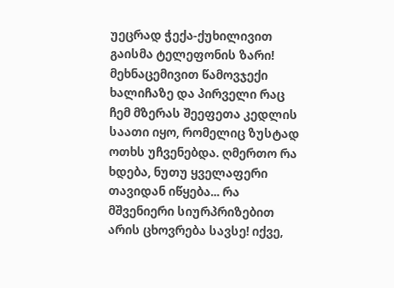უეცრად ჭექა-ქუხილივით გაისმა ტელეფონის ზარი! მეხნაცემივით წამოვჯექი ხალიჩაზე და პირველი რაც ჩემ მზერას შეეფეთა კედლის საათი იყო, რომელიც ზუსტად ოთხს უჩვენებდა. ღმერთო რა ხდება, ნუთუ ყველაფერი თავიდან იწყება... რა მშვენიერი სიურპრიზებით არის ცხოვრება სავსე! იქვე,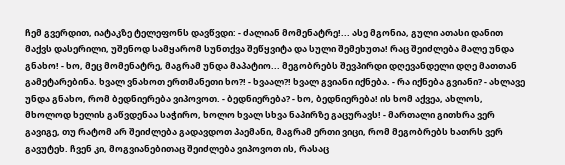ჩემ გვერდით, იატაკზე ტელეფონს დავწვდი: - ძალიან მომენატრე!... ასე მგონია, გული ათასი დანით მაქვს დასერილი, უშენოდ სამყარომ სუნთქვა შეწყვიტა და სული შემეხუთა! რაც შეიძლება მალე უნდა გნახო! - ხო, მეც მომენატრე, მაგრამ უნდა მაპატიო... მეგობრებს შევპირდი დღევანდელი დღე მათთან გამეტარებინა. ხვალ ვნახოთ ერთმანეთი ხო?! - ხვაალ?! ხვალ გვიანი იქნება. - რა იქნება გვიანი? - ახლავე უნდა გნახო, რომ ბედნიერება ვიპოვოთ. - ბედნიერება? - ხო, ბედნიერება! ის ხომ აქვეა, ახლოს, მხოლოდ ხელის გაწვდენაა საჭირო, ხოლო ხვალ სხვა ნაპირზე გაცურავს! - მართალი გითხრა ვერ გავიგე, თუ რატომ არ შეიძლება გადავდოთ პაემანი, მაგრამ ერთი ვიცი, რომ მეგობრებს ხათრს ვერ გავუტეხ. ჩვენ კი, მოგვიანებითაც შეიძლება ვიპოვოთ ის, რასაც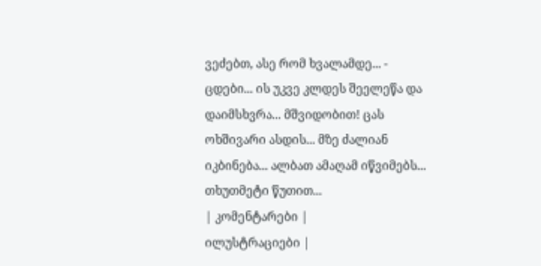ვეძებთ, ასე რომ ხვალამდე... - ცდები... ის უკვე კლდეს შეელეწა და დაიმსხვრა... მშვიდობით! ცას ოხშივარი ასდის... მზე ძალიან იკბინება... ალბათ ამაღამ იწვიმებს... თხუთმეტი წუთით...
| კომენტარები |
ილუსტრაციები |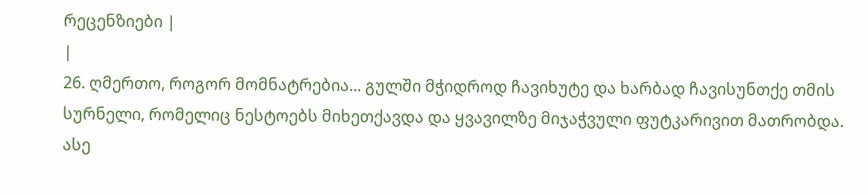რეცენზიები |
|
26. ღმერთო, როგორ მომნატრებია... გულში მჭიდროდ ჩავიხუტე და ხარბად ჩავისუნთქე თმის სურნელი, რომელიც ნესტოებს მიხეთქავდა და ყვავილზე მიჯაჭვული ფუტკარივით მათრობდა. ასე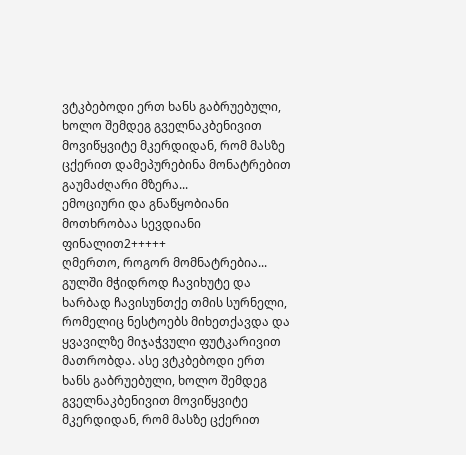ვტკბებოდი ერთ ხანს გაბრუებული, ხოლო შემდეგ გველნაკბენივით მოვიწყვიტე მკერდიდან, რომ მასზე ცქერით დამეპურებინა მონატრებით გაუმაძღარი მზერა...
ემოციური და გნაწყობიანი მოთხრობაა სევდიანი ფინალით2+++++
ღმერთო, როგორ მომნატრებია... გულში მჭიდროდ ჩავიხუტე და ხარბად ჩავისუნთქე თმის სურნელი, რომელიც ნესტოებს მიხეთქავდა და ყვავილზე მიჯაჭვული ფუტკარივით მათრობდა. ასე ვტკბებოდი ერთ ხანს გაბრუებული, ხოლო შემდეგ გველნაკბენივით მოვიწყვიტე მკერდიდან, რომ მასზე ცქერით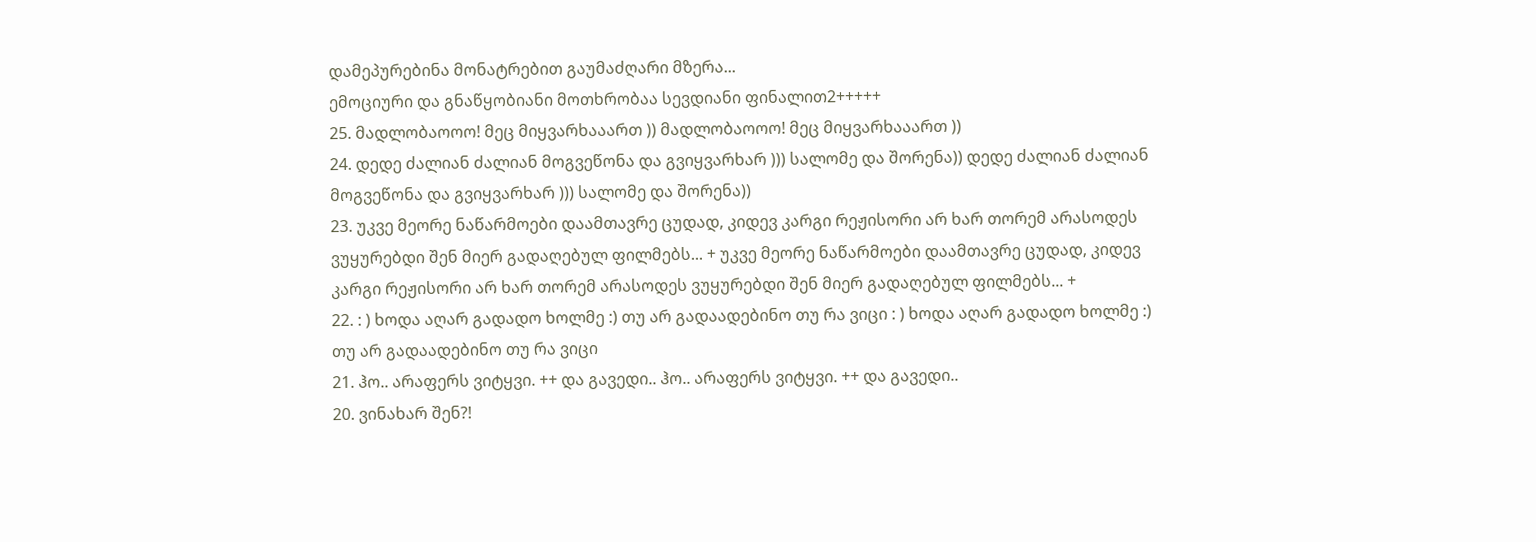დამეპურებინა მონატრებით გაუმაძღარი მზერა...
ემოციური და გნაწყობიანი მოთხრობაა სევდიანი ფინალით2+++++
25. მადლობაოოო! მეც მიყვარხააართ )) მადლობაოოო! მეც მიყვარხააართ ))
24. დედე ძალიან ძალიან მოგვეწონა და გვიყვარხარ ))) სალომე და შორენა)) დედე ძალიან ძალიან მოგვეწონა და გვიყვარხარ ))) სალომე და შორენა))
23. უკვე მეორე ნაწარმოები დაამთავრე ცუდად, კიდევ კარგი რეჟისორი არ ხარ თორემ არასოდეს ვუყურებდი შენ მიერ გადაღებულ ფილმებს... + უკვე მეორე ნაწარმოები დაამთავრე ცუდად, კიდევ კარგი რეჟისორი არ ხარ თორემ არასოდეს ვუყურებდი შენ მიერ გადაღებულ ფილმებს... +
22. : ) ხოდა აღარ გადადო ხოლმე :) თუ არ გადაადებინო თუ რა ვიცი : ) ხოდა აღარ გადადო ხოლმე :) თუ არ გადაადებინო თუ რა ვიცი
21. ჰო.. არაფერს ვიტყვი. ++ და გავედი.. ჰო.. არაფერს ვიტყვი. ++ და გავედი..
20. ვინახარ შენ?!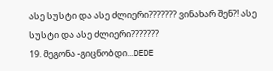ასე სუსტი და ასე ძლიერი??????? ვინახარ შენ?! ასე სუსტი და ასე ძლიერი???????
19. მეგონა -გიცნობდი...DEDE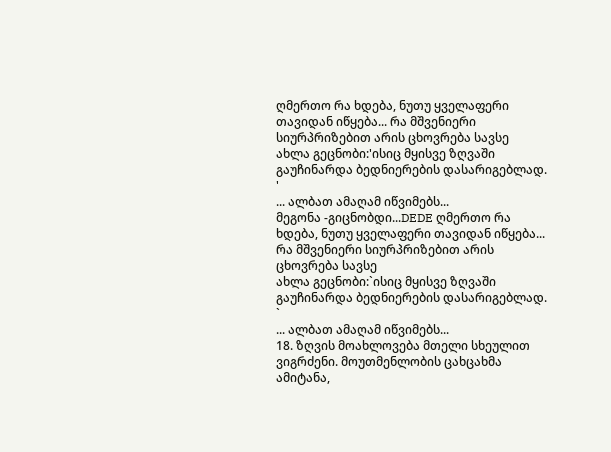ღმერთო რა ხდება, ნუთუ ყველაფერი თავიდან იწყება... რა მშვენიერი სიურპრიზებით არის ცხოვრება სავსე
ახლა გეცნობი:'ისიც მყისვე ზღვაში გაუჩინარდა ბედნიერების დასარიგებლად. '
... ალბათ ამაღამ იწვიმებს...
მეგონა -გიცნობდი...DEDE ღმერთო რა ხდება, ნუთუ ყველაფერი თავიდან იწყება... რა მშვენიერი სიურპრიზებით არის ცხოვრება სავსე
ახლა გეცნობი:`ისიც მყისვე ზღვაში გაუჩინარდა ბედნიერების დასარიგებლად. `
... ალბათ ამაღამ იწვიმებს...
18. ზღვის მოახლოვება მთელი სხეულით ვიგრძენი. მოუთმენლობის ცახცახმა ამიტანა,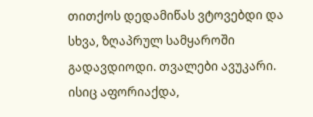თითქოს დედამიწას ვტოვებდი და სხვა, ზღაპრულ სამყაროში გადავდიოდი. თვალები ავუკარი. ისიც აფორიაქდა,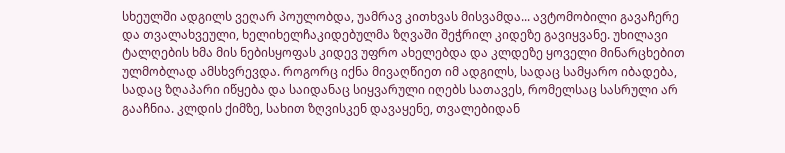სხეულში ადგილს ვეღარ პოულობდა, უამრავ კითხვას მისვამდა... ავტომობილი გავაჩერე და თვალახვეული, ხელიხელჩაკიდებულმა ზღვაში შეჭრილ კიდეზე გავიყვანე. უხილავი ტალღების ხმა მის ნებისყოფას კიდევ უფრო ახელებდა და კლდეზე ყოველი მინარცხებით ულმობლად ამსხვრევდა. როგორც იქნა მივაღწიეთ იმ ადგილს, სადაც სამყარო იბადება, სადაც ზღაპარი იწყება და საიდანაც სიყვარული იღებს სათავეს, რომელსაც სასრული არ გააჩნია. კლდის ქიმზე, სახით ზღვისკენ დავაყენე, თვალებიდან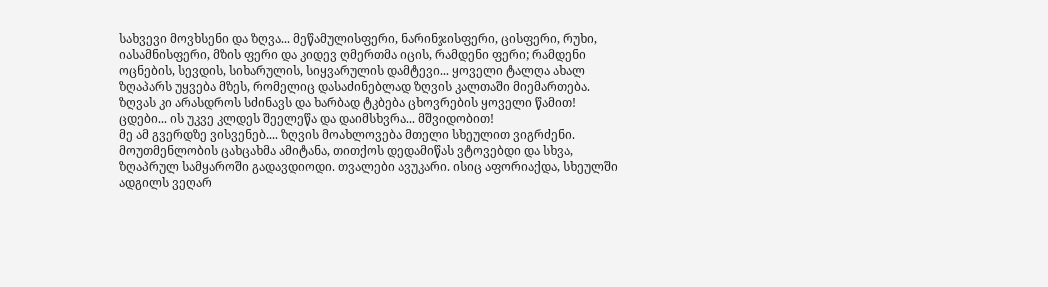სახვევი მოვხსენი და ზღვა... მეწამულისფერი, ნარინჯისფერი, ცისფერი, რუხი, იასამნისფერი, მზის ფერი და კიდევ ღმერთმა იცის, რამდენი ფერი; რამდენი ოცნების, სევდის, სიხარულის, სიყვარულის დამტევი... ყოველი ტალღა ახალ ზღაპარს უყვება მზეს, რომელიც დასაძინებლად ზღვის კალთაში მიემართება. ზღვას კი არასდროს სძინავს და ხარბად ტკბება ცხოვრების ყოველი წამით!
ცდები... ის უკვე კლდეს შეელეწა და დაიმსხვრა... მშვიდობით!
მე ამ გვერდზე ვისვენებ.... ზღვის მოახლოვება მთელი სხეულით ვიგრძენი. მოუთმენლობის ცახცახმა ამიტანა, თითქოს დედამიწას ვტოვებდი და სხვა, ზღაპრულ სამყაროში გადავდიოდი. თვალები ავუკარი. ისიც აფორიაქდა, სხეულში ადგილს ვეღარ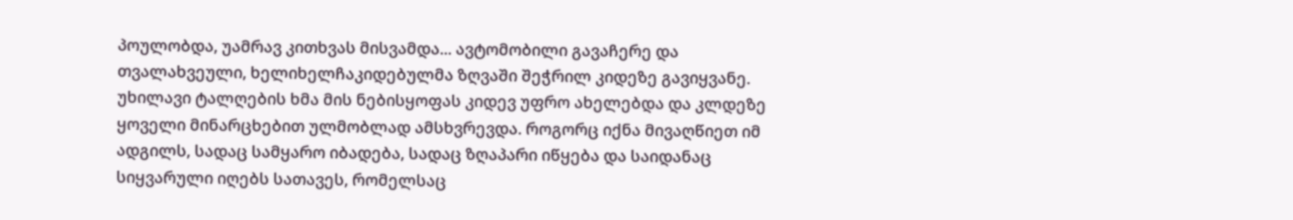პოულობდა, უამრავ კითხვას მისვამდა... ავტომობილი გავაჩერე და თვალახვეული, ხელიხელჩაკიდებულმა ზღვაში შეჭრილ კიდეზე გავიყვანე. უხილავი ტალღების ხმა მის ნებისყოფას კიდევ უფრო ახელებდა და კლდეზე ყოველი მინარცხებით ულმობლად ამსხვრევდა. როგორც იქნა მივაღწიეთ იმ ადგილს, სადაც სამყარო იბადება, სადაც ზღაპარი იწყება და საიდანაც სიყვარული იღებს სათავეს, რომელსაც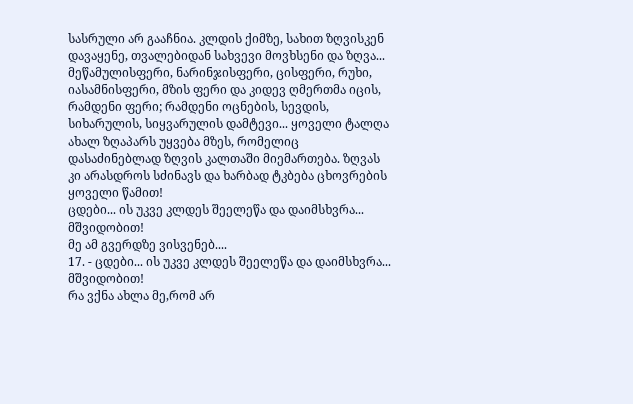სასრული არ გააჩნია. კლდის ქიმზე, სახით ზღვისკენ დავაყენე, თვალებიდან სახვევი მოვხსენი და ზღვა... მეწამულისფერი, ნარინჯისფერი, ცისფერი, რუხი, იასამნისფერი, მზის ფერი და კიდევ ღმერთმა იცის, რამდენი ფერი; რამდენი ოცნების, სევდის, სიხარულის, სიყვარულის დამტევი... ყოველი ტალღა ახალ ზღაპარს უყვება მზეს, რომელიც დასაძინებლად ზღვის კალთაში მიემართება. ზღვას კი არასდროს სძინავს და ხარბად ტკბება ცხოვრების ყოველი წამით!
ცდები... ის უკვე კლდეს შეელეწა და დაიმსხვრა... მშვიდობით!
მე ამ გვერდზე ვისვენებ....
17. - ცდები... ის უკვე კლდეს შეელეწა და დაიმსხვრა... მშვიდობით!
რა ვქნა ახლა მე,რომ არ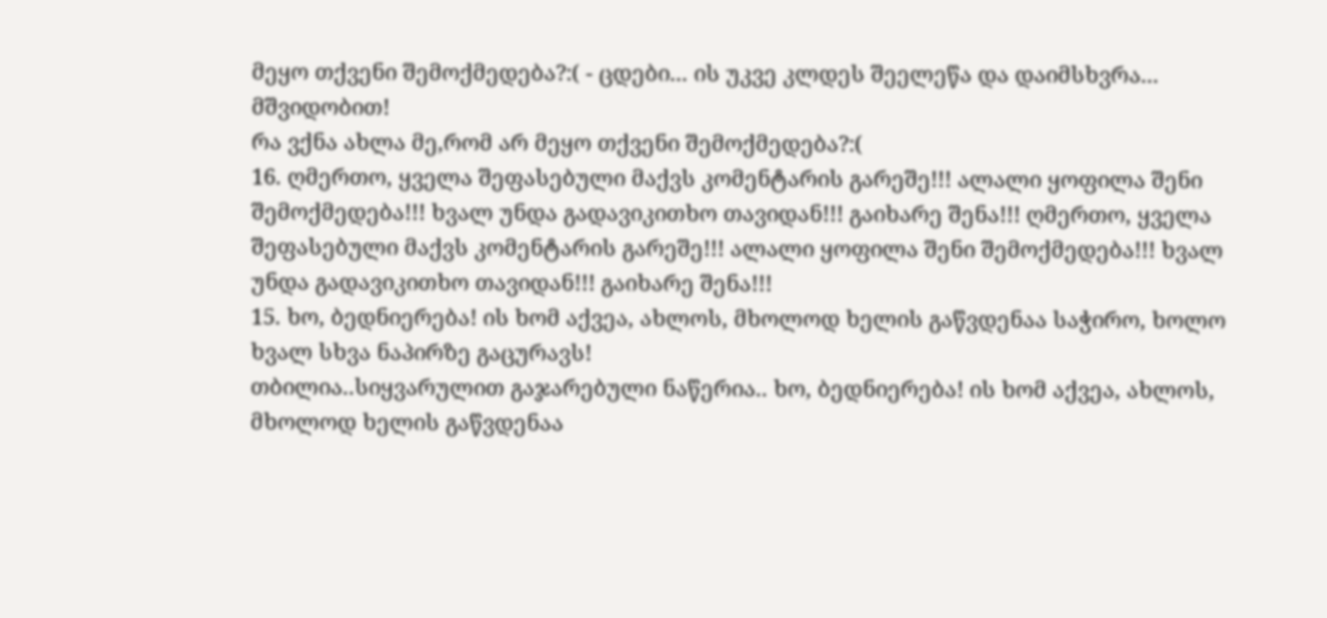მეყო თქვენი შემოქმედება?:( - ცდები... ის უკვე კლდეს შეელეწა და დაიმსხვრა... მშვიდობით!
რა ვქნა ახლა მე,რომ არ მეყო თქვენი შემოქმედება?:(
16. ღმერთო, ყველა შეფასებული მაქვს კომენტარის გარეშე!!! ალალი ყოფილა შენი შემოქმედება!!! ხვალ უნდა გადავიკითხო თავიდან!!! გაიხარე შენა!!! ღმერთო, ყველა შეფასებული მაქვს კომენტარის გარეშე!!! ალალი ყოფილა შენი შემოქმედება!!! ხვალ უნდა გადავიკითხო თავიდან!!! გაიხარე შენა!!!
15. ხო, ბედნიერება! ის ხომ აქვეა, ახლოს, მხოლოდ ხელის გაწვდენაა საჭირო, ხოლო ხვალ სხვა ნაპირზე გაცურავს!
თბილია..სიყვარულით გაჯარებული ნაწერია.. ხო, ბედნიერება! ის ხომ აქვეა, ახლოს, მხოლოდ ხელის გაწვდენაა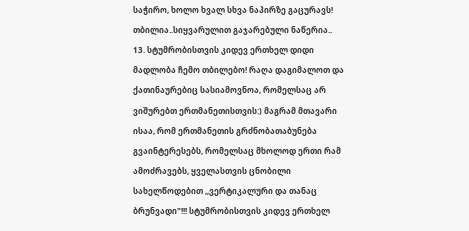საჭირო, ხოლო ხვალ სხვა ნაპირზე გაცურავს!
თბილია..სიყვარულით გაჯარებული ნაწერია..
13. სტუმრობისთვის კიდევ ერთხელ დიდი მადლობა ჩემო თბილებო! რაღა დაგიმალოთ და ქათინაურებიც სასიამოვნოა, რომელსაც არ ვიშურებთ ერთმანეთისთვის:) მაგრამ მთავარი ისაა, რომ ერთმანეთის გრძნობათაბუნება გვაინტერესებს, რომელსაც მხოლოდ ერთი რამ ამოძრავებს, ყველასთვის ცნობილი სახელწოდებით ,,ვერტიკალური და თანაც ბრუნვადი"!!! სტუმრობისთვის კიდევ ერთხელ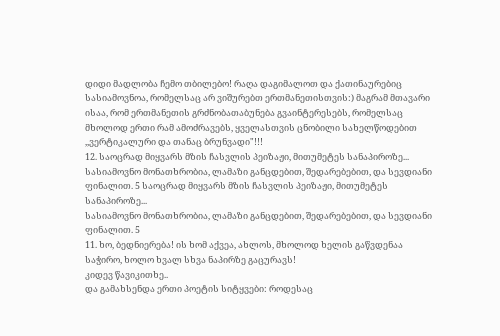დიდი მადლობა ჩემო თბილებო! რაღა დაგიმალოთ და ქათინაურებიც სასიამოვნოა, რომელსაც არ ვიშურებთ ერთმანეთისთვის:) მაგრამ მთავარი ისაა, რომ ერთმანეთის გრძნობათაბუნება გვაინტერესებს, რომელსაც მხოლოდ ერთი რამ ამოძრავებს, ყველასთვის ცნობილი სახელწოდებით ,,ვერტიკალური და თანაც ბრუნვადი"!!!
12. საოცრად მიყვარს მზის ჩასვლის პეიზაჟი, მითუმეტეს სანაპიროზე...
სასიამოვნო მონათხრობია, ლამაზი განცდებით, შედარებებით, და სევდიანი ფინალით. 5 საოცრად მიყვარს მზის ჩასვლის პეიზაჟი, მითუმეტეს სანაპიროზე...
სასიამოვნო მონათხრობია, ლამაზი განცდებით, შედარებებით, და სევდიანი ფინალით. 5
11. ხო, ბედნიერება! ის ხომ აქვეა, ახლოს, მხოლოდ ხელის გაწვდენაა საჭირო, ხოლო ხვალ სხვა ნაპირზე გაცურავს!
კიდევ წავიკითხე..
და გამახსენდა ერთი პოეტის სიტყვები: როდესაც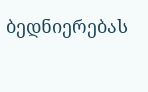ბედნიერებას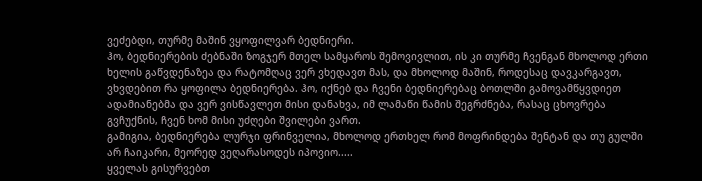ვეძებდი, თურმე მაშინ ვყოფილვარ ბედნიერი.
ჰო, ბედნიერების ძებნაში ზოგჯერ მთელ სამყაროს შემოვივლით, ის კი თურმე ჩვენგან მხოლოდ ერთი ხელის გაწვდენაზეა და რატომღაც ვერ ვხედავთ მას, და მხოლოდ მაშინ, როდესაც დავკარგავთ, ვხვდებით რა ყოფილა ბედნიერება. ჰო, იქნებ და ჩვენი ბედნიერებაც ბოთლში გამოვამწყვდიეთ ადამიანებმა და ვერ ვისწავლეთ მისი დანახვა, იმ ლამაწი წამის შეგრძნება, რასაც ცხოვრება გვჩუქნის, ჩვენ ხომ მისი უძღები შვილები ვართ.
გამიგია, ბედნიერება ლურჯი ფრინველია, მხოლოდ ერთხელ რომ მოფრინდება შენტან და თუ გულში არ ჩაიკარი, მეორედ ვეღარასოდეს იპოვიო.....
ყველას გისურვებთ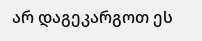არ დაგეკარგოთ ეს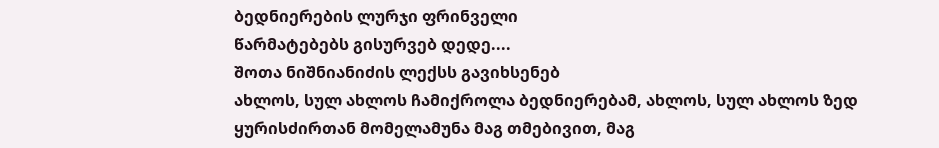ბედნიერების ლურჯი ფრინველი
წარმატებებს გისურვებ დედე....
შოთა ნიშნიანიძის ლექსს გავიხსენებ
ახლოს, სულ ახლოს ჩამიქროლა ბედნიერებამ, ახლოს, სულ ახლოს ზედ ყურისძირთან მომელამუნა მაგ თმებივით, მაგ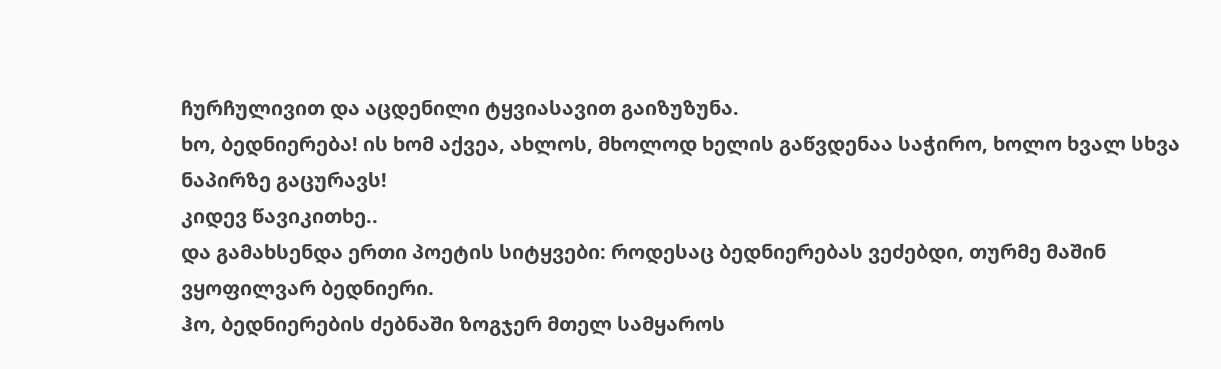ჩურჩულივით და აცდენილი ტყვიასავით გაიზუზუნა.
ხო, ბედნიერება! ის ხომ აქვეა, ახლოს, მხოლოდ ხელის გაწვდენაა საჭირო, ხოლო ხვალ სხვა ნაპირზე გაცურავს!
კიდევ წავიკითხე..
და გამახსენდა ერთი პოეტის სიტყვები: როდესაც ბედნიერებას ვეძებდი, თურმე მაშინ ვყოფილვარ ბედნიერი.
ჰო, ბედნიერების ძებნაში ზოგჯერ მთელ სამყაროს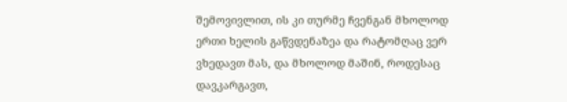შემოვივლით, ის კი თურმე ჩვენგან მხოლოდ ერთი ხელის გაწვდენაზეა და რატომღაც ვერ ვხედავთ მას, და მხოლოდ მაშინ, როდესაც დავკარგავთ,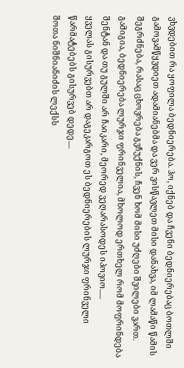ვხვდებით რა ყოფილა ბედნიერება. ჰო, იქნებ და ჩვენი ბედნიერებაც ბოთლში გამოვამწყვდიეთ ადამიანებმა და ვერ ვისწავლეთ მისი დანახვა, იმ ლამაწი წამის შეგრძნება, რასაც ცხოვრება გვჩუქნის, ჩვენ ხომ მისი უძღები შვილები ვართ.
გამიგია, ბედნიერება ლურჯი ფრინველია, მხოლოდ ერთხელ რომ მოფრინდება შენტან და თუ გულში არ ჩაიკარი, მეორედ ვეღარასოდეს იპოვიო.....
ყველას გისურვებთ არ დაგეკარგოთ ეს ბედნიერების ლურჯი ფრინველი
წარმატებებს გისურვებ დედე....
შოთა ნიშნიანიძის ლექსს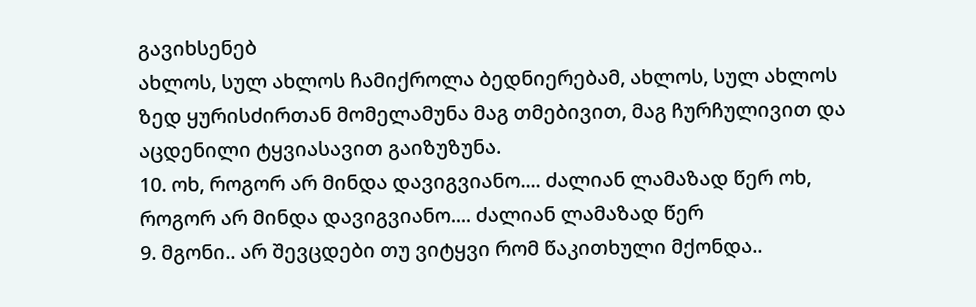გავიხსენებ
ახლოს, სულ ახლოს ჩამიქროლა ბედნიერებამ, ახლოს, სულ ახლოს ზედ ყურისძირთან მომელამუნა მაგ თმებივით, მაგ ჩურჩულივით და აცდენილი ტყვიასავით გაიზუზუნა.
10. ოხ, როგორ არ მინდა დავიგვიანო.... ძალიან ლამაზად წერ ოხ, როგორ არ მინდა დავიგვიანო.... ძალიან ლამაზად წერ
9. მგონი.. არ შევცდები თუ ვიტყვი რომ წაკითხული მქონდა..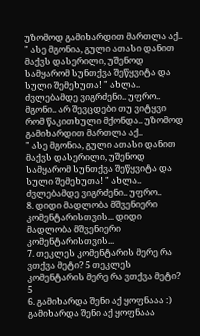უზომოდ გამიხარდით მართლა აქ..
" ასე მგონია, გული ათასი დანით მაქვს დასერილი, უშენოდ სამყარომ სუნთქვა შეწყვიტა და სული შემეხუთა! " ახლა.. ძვლებამდე ვიგრძენი.. უფრო..
მგონი.. არ შევცდები თუ ვიტყვი რომ წაკითხული მქონდა.. უზომოდ გამიხარდით მართლა აქ..
" ასე მგონია, გული ათასი დანით მაქვს დასერილი, უშენოდ სამყარომ სუნთქვა შეწყვიტა და სული შემეხუთა! " ახლა.. ძვლებამდე ვიგრძენი.. უფრო..
8. დიდი მადლობა მშვენიერი კომენტარისთვის... დიდი მადლობა მშვენიერი კომენტარისთვის...
7. თეკლეს კომენტარის მერე რა ვთქვა მეტი? 5 თეკლეს კომენტარის მერე რა ვთქვა მეტი? 5
6. გამიხარდა შენი აქ ყოფნააა :) გამიხარდა შენი აქ ყოფნააა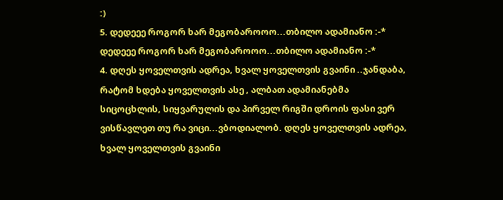:)
5. დედეეე როგორ ხარ მეგობაროოო...თბილო ადამიანო :-*
დედეეე როგორ ხარ მეგობაროოო...თბილო ადამიანო :-*
4. დღეს ყოველთვის ადრეა, ხვალ ყოველთვის გვაინი ..ჯანდაბა, რატომ ხდება ყოველთვის ასე , ალბათ ადამიანებმა სიცოცხლის, სიყვარულის და პირველ რიგში დროის ფასი ვერ ვისწავლეთ თუ რა ვიცი...ვბოდიალობ. დღეს ყოველთვის ადრეა, ხვალ ყოველთვის გვაინი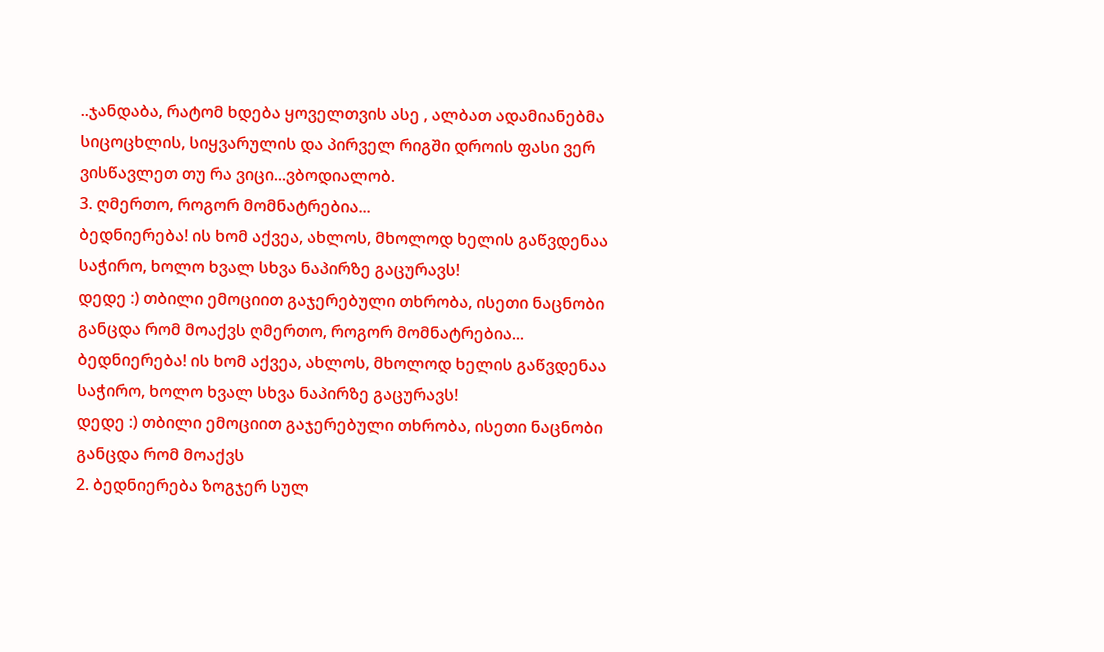..ჯანდაბა, რატომ ხდება ყოველთვის ასე , ალბათ ადამიანებმა სიცოცხლის, სიყვარულის და პირველ რიგში დროის ფასი ვერ ვისწავლეთ თუ რა ვიცი...ვბოდიალობ.
3. ღმერთო, როგორ მომნატრებია...
ბედნიერება! ის ხომ აქვეა, ახლოს, მხოლოდ ხელის გაწვდენაა საჭირო, ხოლო ხვალ სხვა ნაპირზე გაცურავს!
დედე :) თბილი ემოციით გაჯერებული თხრობა, ისეთი ნაცნობი განცდა რომ მოაქვს ღმერთო, როგორ მომნატრებია...
ბედნიერება! ის ხომ აქვეა, ახლოს, მხოლოდ ხელის გაწვდენაა საჭირო, ხოლო ხვალ სხვა ნაპირზე გაცურავს!
დედე :) თბილი ემოციით გაჯერებული თხრობა, ისეთი ნაცნობი განცდა რომ მოაქვს
2. ბედნიერება ზოგჯერ სულ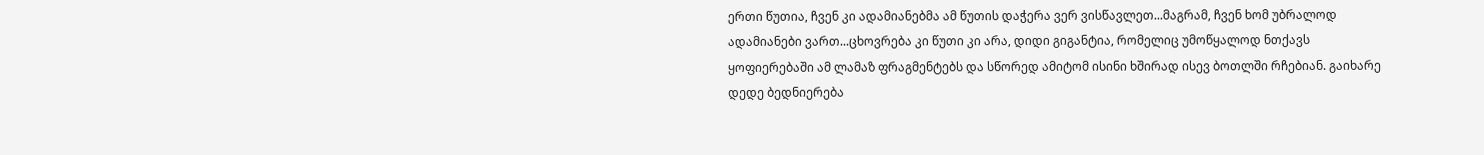ერთი წუთია, ჩვენ კი ადამიანებმა ამ წუთის დაჭერა ვერ ვისწავლეთ...მაგრამ, ჩვენ ხომ უბრალოდ ადამიანები ვართ...ცხოვრება კი წუთი კი არა, დიდი გიგანტია, რომელიც უმოწყალოდ ნთქავს ყოფიერებაში ამ ლამაზ ფრაგმენტებს და სწორედ ამიტომ ისინი ხშირად ისევ ბოთლში რჩებიან. გაიხარე დედე ბედნიერება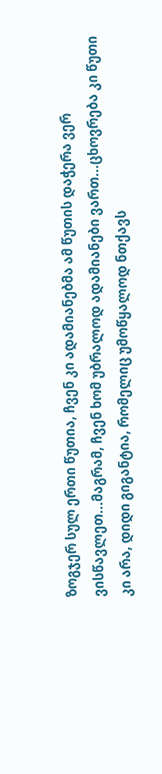ზოგჯერ სულ ერთი წუთია, ჩვენ კი ადამიანებმა ამ წუთის დაჭერა ვერ ვისწავლეთ...მაგრამ, ჩვენ ხომ უბრალოდ ადამიანები ვართ...ცხოვრება კი წუთი კი არა, დიდი გიგანტია, რომელიც უმოწყალოდ ნთქავს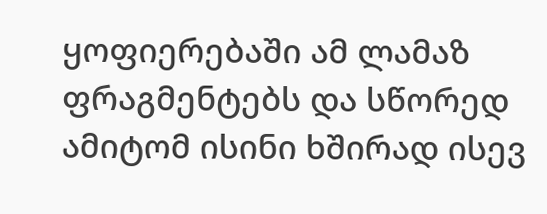ყოფიერებაში ამ ლამაზ ფრაგმენტებს და სწორედ ამიტომ ისინი ხშირად ისევ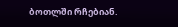ბოთლში რჩებიან.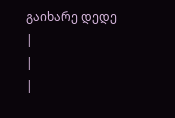გაიხარე დედე
|
|
|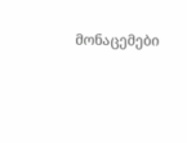მონაცემები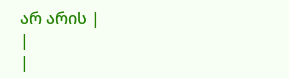არ არის |
|
|